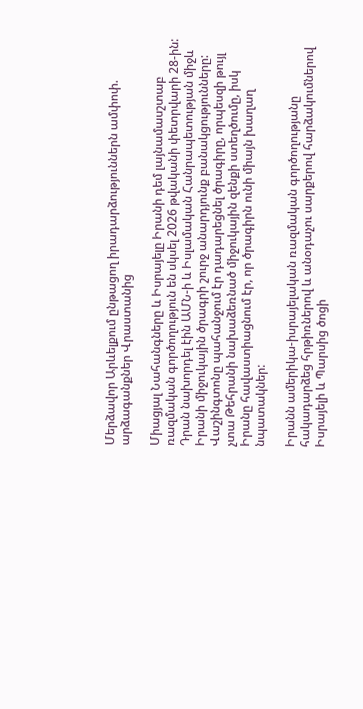Մերձավոր Արևելքում ընթացող իրադարձություններն ամփոփ. արձագանքներ Վրաստանից

Միացյալ Նահանգները և Իսրայելը Իրանի դեմ լայնամասշտաբ ռազմական գործողություն են սկսել 2026 թվականի փետրվարի 28-ին: Դրան նախորդել էին ԱՄՆ-ի և Իսլամական Հանրապետության միջև Իրանի միջուկային ծրագրի շուրջ անարդյունք բանակցությունները: Վաշինգտոնը պահանջում էր դադարեցնել ծրագիրը, որպեսզի թույլ չտա Թեհրանի նախաձեռնած միջուկային զենքի ստեղծումը, իսկ Իրանը հավաստիացնում էր, որ ծրագիրն ունի միայն խաղաղ նպատակներ:

Իրանն ամերիկա-իսրայելական ռազմական գործողությանը հակադարձեց հրթիռներով և անօդաչու սարքերով հարձակումներով Իսրայելի և Պարսից ծոցի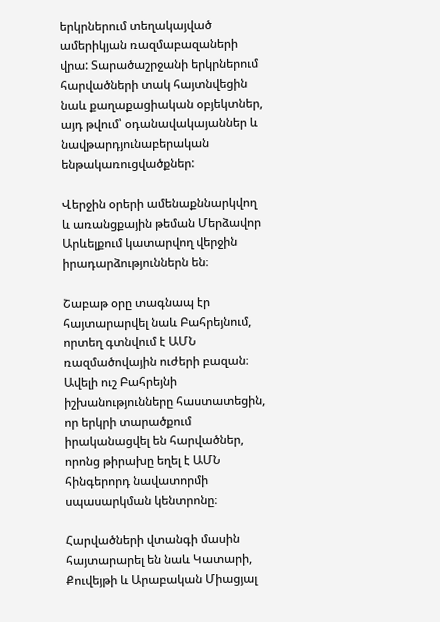երկրներում տեղակայված ամերիկյան ռազմաբազաների վրա: Տարածաշրջանի երկրներում հարվածների տակ հայտնվեցին նաև քաղաքացիական օբյեկտներ, այդ թվում՝ օդանավակայաններ և նավթարդյունաբերական ենթակառուցվածքներ:

Վերջին օրերի ամենաքննարկվող և առանցքային թեման Մերձավոր Արևելքում կատարվող վերջին իրադարձություններն են։

Շաբաթ օրը տագնապ էր հայտարարվել նաև Բահրեյնում, որտեղ գտնվում է ԱՄՆ ռազմածովային ուժերի բազան։ Ավելի ուշ Բահրեյնի իշխանությունները հաստատեցին, որ երկրի տարածքում իրականացվել են հարվածներ, որոնց թիրախը եղել է ԱՄՆ հինգերորդ նավատորմի սպասարկման կենտրոնը։

Հարվածների վտանգի մասին հայտարարել են նաև Կատարի, Քուվեյթի և Արաբական Միացյալ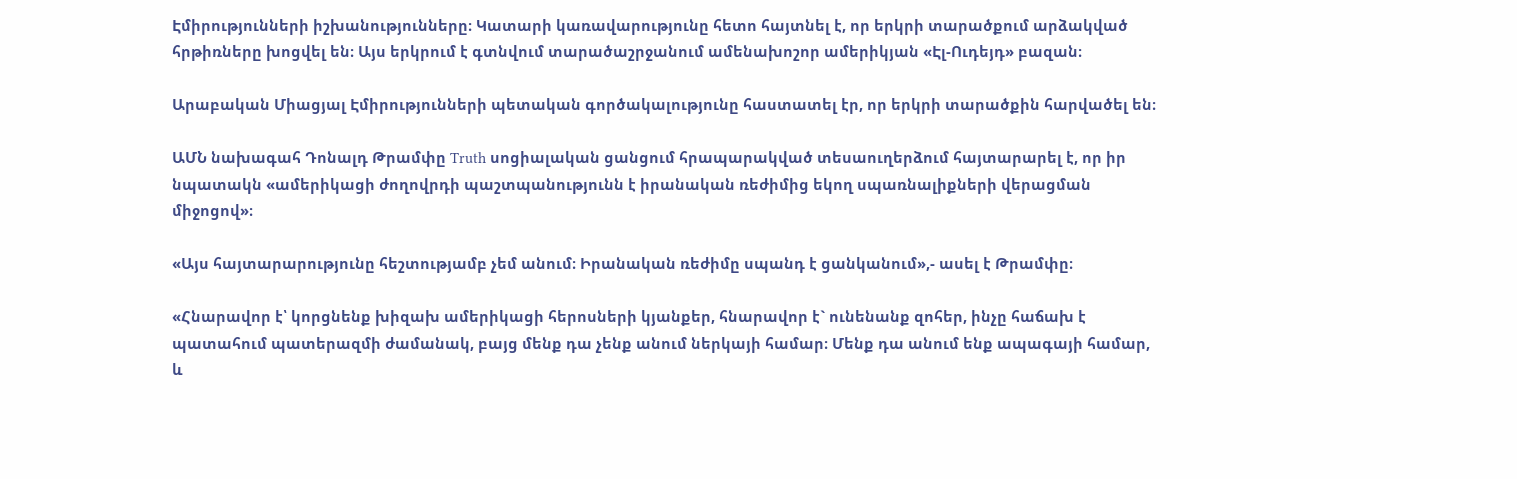Էմիրությունների իշխանությունները։ Կատարի կառավարությունը հետո հայտնել է, որ երկրի տարածքում արձակված հրթիռները խոցվել են։ Այս երկրում է գտնվում տարածաշրջանում ամենախոշոր ամերիկյան «Էլ-Ուդեյդ» բազան։

Արաբական Միացյալ Էմիրությունների պետական գործակալությունը հաստատել էր, որ երկրի տարածքին հարվածել են։

ԱՄՆ նախագահ Դոնալդ Թրամփը Truth սոցիալական ցանցում հրապարակված տեսաուղերձում հայտարարել է, որ իր նպատակն «ամերիկացի ժողովրդի պաշտպանությունն է իրանական ռեժիմից եկող սպառնալիքների վերացման միջոցով»։

«Այս հայտարարությունը հեշտությամբ չեմ անում։ Իրանական ռեժիմը սպանդ է ցանկանում»,- ասել է Թրամփը։

«Հնարավոր է՝ կորցնենք խիզախ ամերիկացի հերոսների կյանքեր, հնարավոր է` ունենանք զոհեր, ինչը հաճախ է պատահում պատերազմի ժամանակ, բայց մենք դա չենք անում ներկայի համար։ Մենք դա անում ենք ապագայի համար, և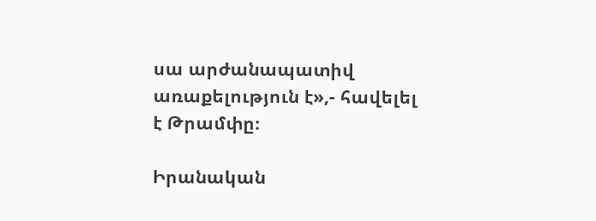սա արժանապատիվ առաքելություն է»,- հավելել է Թրամփը։

Իրանական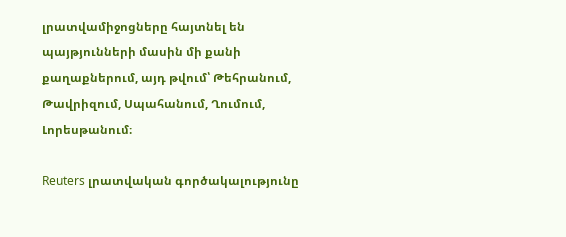լրատվամիջոցները հայտնել են պայթյունների մասին մի քանի քաղաքներում, այդ թվում՝ Թեհրանում, Թավրիզում, Սպահանում, Ղումում, Լորեսթանում։

Reuters լրատվական գործակալությունը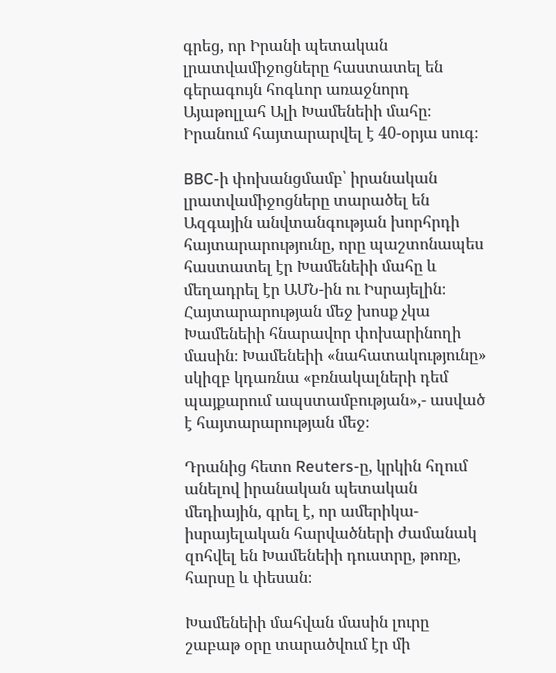գրեց, որ Իրանի պետական լրատվամիջոցները հաստատել են գերագույն հոգևոր առաջնորդ Այաթոլլահ Ալի Խամենեիի մահը։ Իրանում հայտարարվել է 40-օրյա սուգ։

BBC-ի փոխանցմամբ՝ իրանական լրատվամիջոցները տարածել են Ազգային անվտանգության խորհրդի հայտարարությունը, որը պաշտոնապես հաստատել էր Խամենեիի մահը և մեղադրել էր ԱՄՆ-ին ու Իսրայելին։ Հայտարարության մեջ խոսք չկա Խամենեիի հնարավոր փոխարինողի մասին։ Խամենեիի «նահատակությունը» սկիզբ կդառնա «բռնակալների դեմ պայքարում ապստամբության»,- ասված է հայտարարության մեջ։

Դրանից հետո Reuters-ը, կրկին հղում անելով իրանական պետական մեդիային, գրել է, որ ամերիկա-իսրայելական հարվածների ժամանակ զոհվել են Խամենեիի դուստրը, թոռը, հարսը և փեսան։

Խամենեիի մահվան մասին լուրը շաբաթ օրը տարածվում էր մի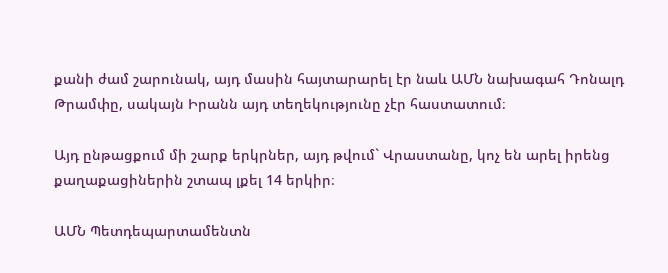քանի ժամ շարունակ, այդ մասին հայտարարել էր նաև ԱՄՆ նախագահ Դոնալդ Թրամփը, սակայն Իրանն այդ տեղեկությունը չէր հաստատում։

Այդ ընթացքում մի շարք երկրներ, այդ թվում` Վրաստանը, կոչ են արել իրենց քաղաքացիներին շտապ լքել 14 երկիր։

ԱՄՆ Պետդեպարտամենտն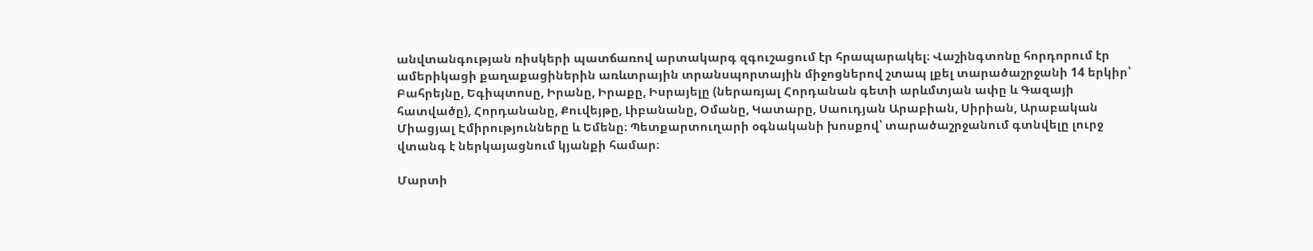անվտանգության ռիսկերի պատճառով արտակարգ զգուշացում էր հրապարակել։ Վաշինգտոնը հորդորում էր ամերիկացի քաղաքացիներին առևտրային տրանսպորտային միջոցներով շտապ լքել տարածաշրջանի 14 երկիր՝ Բահրեյնը, Եգիպտոսը, Իրանը, Իրաքը, Իսրայելը (ներառյալ Հորդանան գետի արևմտյան ափը և Գազայի հատվածը), Հորդանանը, Քուվեյթը, Լիբանանը, Օմանը, Կատարը, Սաուդյան Արաբիան, Սիրիան, Արաբական Միացյալ Էմիրությունները և Եմենը։ Պետքարտուղարի օգնականի խոսքով՝ տարածաշրջանում գտնվելը լուրջ վտանգ է ներկայացնում կյանքի համար։

Մարտի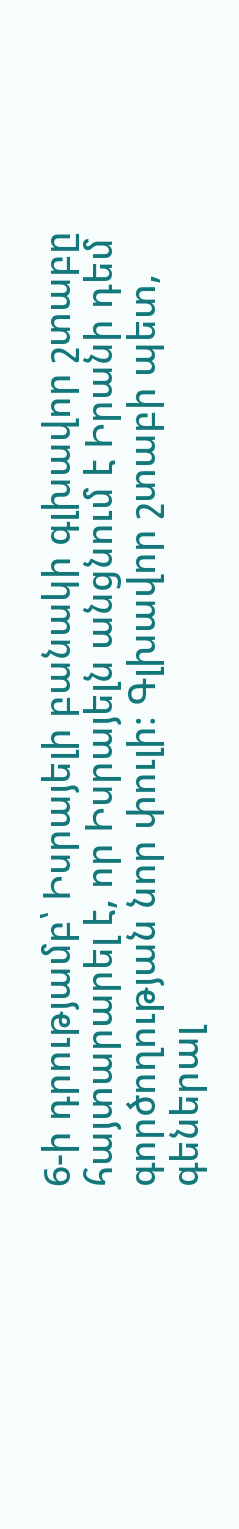6-ի դրությամբ՝ Իսրայելի բանակի գլխավոր շտաբը հայտարարել է, որ Իսրայելն անցնում է Իրանի դեմ գործողության նոր փուլի։ Գլխավոր շտաբի պետ, գեներալ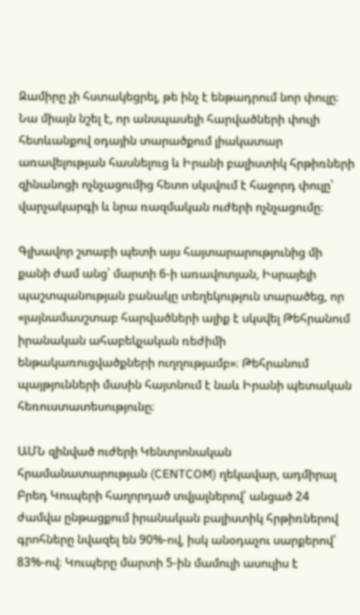Զամիրը չի հստակեցրել, թե ինչ է ենթադրում նոր փուլը։ Նա միայն նշել է, որ անսպասելի հարվածների փուլի հետևանքով օդային տարածքում լիակատար առավելության հասնելուց և Իրանի բալիստիկ հրթիռների զինանոցի ոչնչացումից հետո սկսվում է հաջորդ փուլը՝ վարչակարգի և նրա ռազմական ուժերի ոչնչացումը։

Գլխավոր շտաբի պետի այս հայտարարությունից մի քանի ժամ անց՝ մարտի 6-ի առավոտյան, Իսրայելի պաշտպանության բանակը տեղեկություն տարածեց, որ «լայնամասշտաբ հարվածների ալիք է սկսվել Թեհրանում իրանական ահաբեկչական ռեժիմի ենթակառուցվածքների ուղղությամբ»։ Թեհրանում պայթյունների մասին հայտնում է նաև Իրանի պետական հեռուստատեսությունը։

ԱՄՆ զինված ուժերի Կենտրոնական հրամանատարության (CENTCOM) ղեկավար, ադմիրալ Բրեդ Կուպերի հաղորդած տվյալներով՝ անցած 24 ժամվա ընթացքում իրանական բալիստիկ հրթիռներով գրոհները նվազել են 90%-ով, իսկ անօդաչու սարքերով՝ 83%-ով։ Կուպերը մարտի 5-ին մամուլի ասուլիս է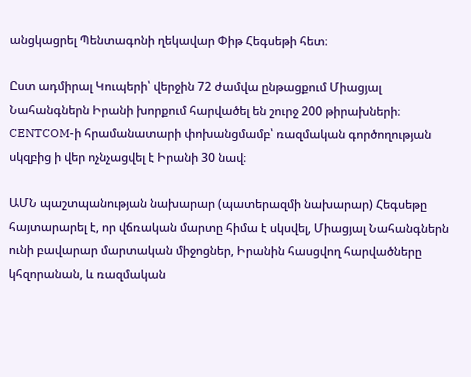անցկացրել Պենտագոնի ղեկավար Փիթ Հեգսեթի հետ։

Ըստ ադմիրալ Կուպերի՝ վերջին 72 ժամվա ընթացքում Միացյալ Նահանգներն Իրանի խորքում հարվածել են շուրջ 200 թիրախների։ CENTCOM-ի հրամանատարի փոխանցմամբ՝ ռազմական գործողության սկզբից ի վեր ոչնչացվել է Իրանի 30 նավ։

ԱՄՆ պաշտպանության նախարար (պատերազմի նախարար) Հեգսեթը հայտարարել է, որ վճռական մարտը հիմա է սկսվել, Միացյալ Նահանգներն ունի բավարար մարտական միջոցներ, Իրանին հասցվող հարվածները կհզորանան, և ռազմական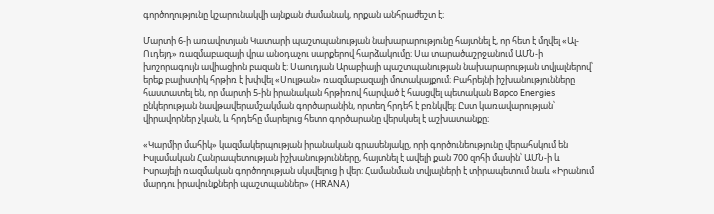գործողությունը կշարունակվի այնքան ժամանակ, որքան անհրաժեշտ է։

Մարտի 6-ի առավոտյան Կատարի պաշտպանության նախարարությունը հայտնել է, որ հետ է մղվել «Ալ-Ուդեյդ» ռազմաբազայի վրա անօդաչու սարքերով հարձակումը։ Սա տարածաշրջանում ԱՄՆ-ի խոշորագույն ավիացիոն բազան է։ Սաուդյան Արաբիայի պաշտպանության նախարարության տվյալներով՝ երեք բալիստիկ հրթիռ է խփվել «Սուլթան» ռազմաբազայի մոտակայքում։ Բահրեյնի իշխանությունները հաստատել են, որ մարտի 5-ին իրանական հրթիռով հարված է հասցվել պետական Bapco Energies ընկերության նավթավերամշակման գործարանին, որտեղ հրդեհ է բռնկվել։ Ըստ կառավարության՝ վիրավորներ չկան, և հրդեհը մարելուց հետո գործարանը վերսկսել է աշխատանքը։

«Կարմիր մահիկ» կազմակերպության իրանական գրասենյակը, որի գործունեությունը վերահսկում են Իսլամական Հանրապետության իշխանությունները, հայտնել է ավելի քան 700 զոհի մասին՝ ԱՄՆ-ի և Իսրայելի ռազմական գործողության սկսվելուց ի վեր։ Համանման տվյալների է տիրապետում նաև «Իրանում մարդու իրավունքների պաշտպաններ» (HRANA)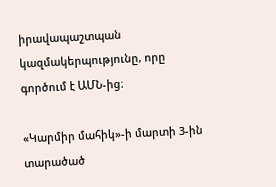իրավապաշտպան կազմակերպությունը, որը գործում է ԱՄՆ-ից։

«Կարմիր մահիկ»-ի մարտի 3-ին տարածած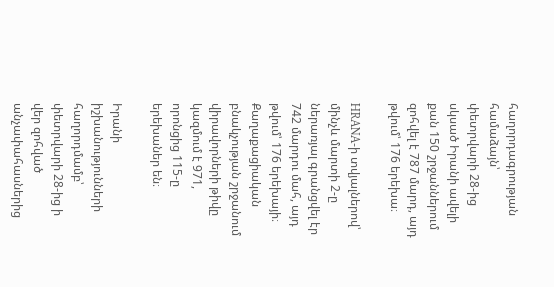հաղորդագրության համաձայն՝ փետրվարի 28-ից սկսած Իրանի ավելի քան 150 շրջաններում զոհվել է 787 մարդ, այդ թվում՝ 176 երեխա։

HRANA-ի տվյալներով՝ մինչև մարտի 2-ը ներառյալ գրանցվել էր 742 մարդու մահ, այդ թվում՝ 176 երեխայի։ Քաղաքացիական բնակչության շրջանում վիրավորների թիվը կազմում է 971, որոնցից 115-ը երեխաներ են։

Իրանի իշխանությունների հաղորդմամբ՝ փետրվարի 28-ից ի վեր զոհված անչափահասներից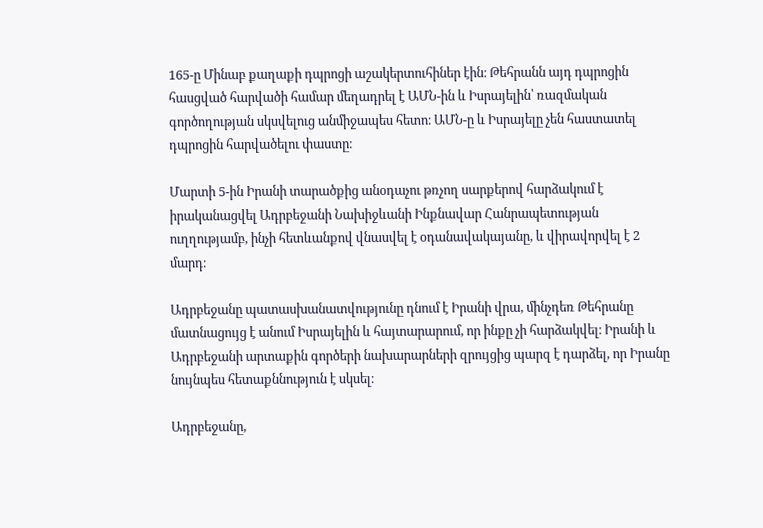165-ը Մինաբ քաղաքի դպրոցի աշակերտուհիներ էին։ Թեհրանն այդ դպրոցին հասցված հարվածի համար մեղադրել է ԱՄՆ-ին և Իսրայելին՝ ռազմական գործողության սկսվելուց անմիջապես հետո։ ԱՄՆ-ը և Իսրայելը չեն հաստատել դպրոցին հարվածելու փաստը։

Մարտի 5-ին Իրանի տարածքից անօդաչու թռչող սարքերով հարձակում է իրականացվել Ադրբեջանի Նախիջևանի Ինքնավար Հանրապետության ուղղությամբ, ինչի հետևանքով վնասվել է օդանավակայանը, և վիրավորվել է 2 մարդ։

Ադրբեջանը պատասխանատվությունը դնում է Իրանի վրա, մինչդեռ Թեհրանը մատնացույց է անում Իսրայելին և հայտարարում, որ ինքը չի հարձակվել։ Իրանի և Ադրբեջանի արտաքին գործերի նախարարների զրույցից պարզ է դարձել, որ Իրանը նույնպես հետաքննություն է սկսել։

Ադրբեջանը,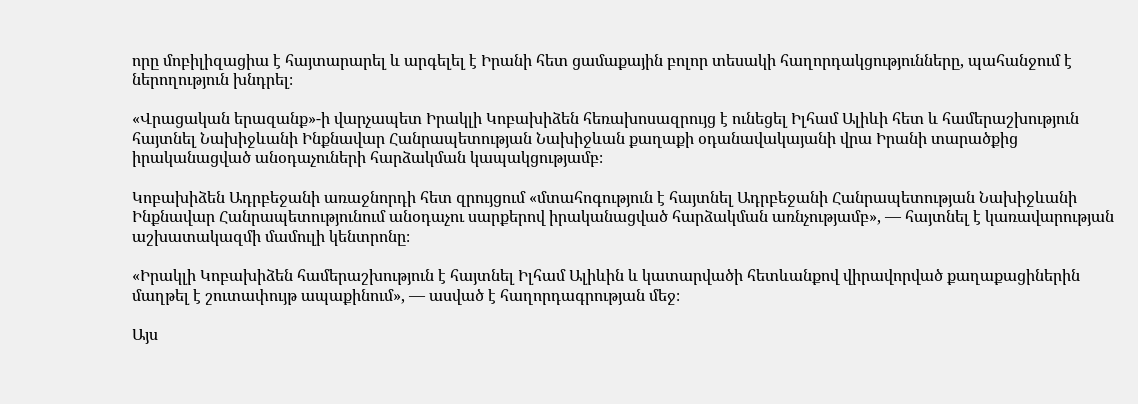որը մոբիլիզացիա է հայտարարել և արգելել է Իրանի հետ ցամաքային բոլոր տեսակի հաղորդակցությունները, պահանջում է ներողություն խնդրել։

«Վրացական երազանք»-ի վարչապետ Իրակլի Կոբախիձեն հեռախոսազրույց է ունեցել Իլհամ Ալիևի հետ և համերաշխություն հայտնել Նախիջևանի Ինքնավար Հանրապետության Նախիջևան քաղաքի օդանավակայանի վրա Իրանի տարածքից իրականացված անօդաչուների հարձակման կապակցությամբ։

Կոբախիձեն Ադրբեջանի առաջնորդի հետ զրույցում «մտահոգություն է հայտնել Ադրբեջանի Հանրապետության Նախիջևանի Ինքնավար Հանրապետությունում անօդաչու սարքերով իրականացված հարձակման առնչությամբ», — հայտնել է կառավարության աշխատակազմի մամուլի կենտրոնը։

«Իրակլի Կոբախիձեն համերաշխություն է հայտնել Իլհամ Ալիևին և կատարվածի հետևանքով վիրավորված քաղաքացիներին մաղթել է շուտափույթ ապաքինում», — ասված է հաղորդագրության մեջ։

Այս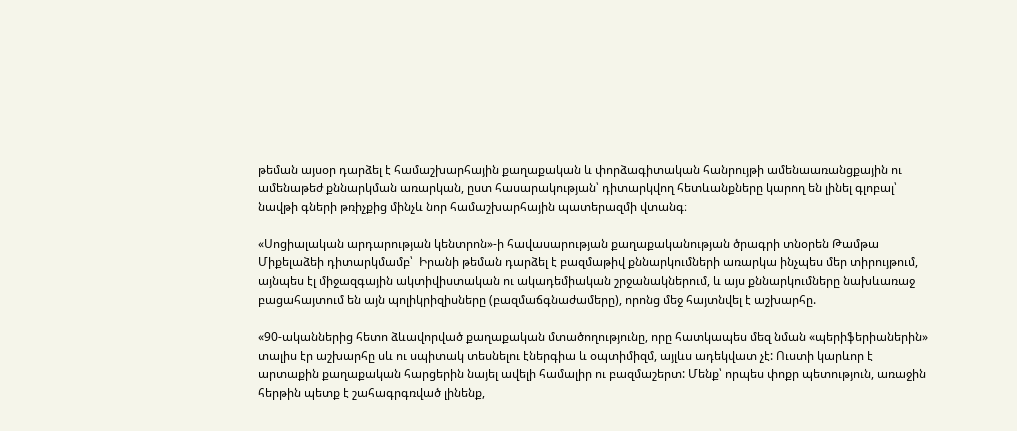թեման այսօր դարձել է համաշխարհային քաղաքական և փորձագիտական հանրույթի ամենաառանցքային ու ամենաթեժ քննարկման առարկան, ըստ հասարակության՝ դիտարկվող հետևանքները կարող են լինել գլոբալ՝ նավթի գների թռիչքից մինչև նոր համաշխարհային պատերազմի վտանգ։

«Սոցիալական արդարության կենտրոն»-ի հավասարության քաղաքականության ծրագրի տնօրեն Թամթա Միքելաձեի դիտարկմամբ՝  Իրանի թեման դարձել է բազմաթիվ քննարկումների առարկա ինչպես մեր տիրույթում, այնպես էլ միջազգային ակտիվիստական ու ակադեմիական շրջանակներում, և այս քննարկումները նախևառաջ բացահայտում են այն պոլիկրիզիսները (բազմաճգնաժամերը), որոնց մեջ հայտնվել է աշխարհը.

«90-ականներից հետո ձևավորված քաղաքական մտածողությունը, որը հատկապես մեզ նման «պերիֆերիաներին» տալիս էր աշխարհը սև ու սպիտակ տեսնելու էներգիա և օպտիմիզմ, այլևս ադեկվատ չէ: Ուստի կարևոր է արտաքին քաղաքական հարցերին նայել ավելի համալիր ու բազմաշերտ: Մենք՝ որպես փոքր պետություն, առաջին հերթին պետք է շահագրգռված լինենք,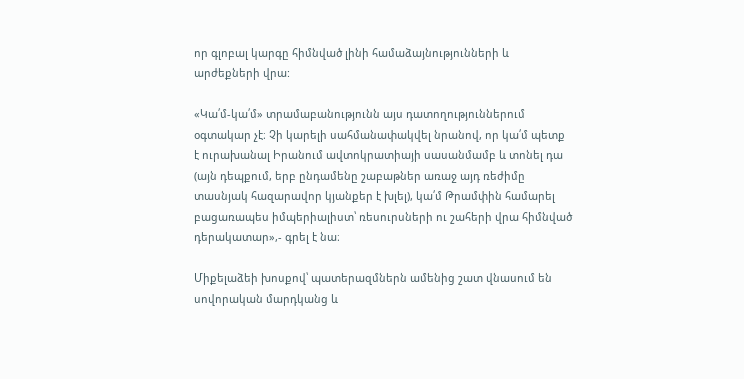որ գլոբալ կարգը հիմնված լինի համաձայնությունների և արժեքների վրա:

«Կա՛մ-կա՛մ» տրամաբանությունն այս դատողություններում օգտակար չէ։ Չի կարելի սահմանափակվել նրանով, որ կա՛մ պետք է ուրախանալ Իրանում ավտոկրատիայի սասանմամբ և տոնել դա (այն դեպքում, երբ ընդամենը շաբաթներ առաջ այդ ռեժիմը տասնյակ հազարավոր կյանքեր է խլել), կա՛մ Թրամփին համարել բացառապես իմպերիալիստ՝ ռեսուրսների ու շահերի վրա հիմնված դերակատար»,- գրել է նա։

Միքելաձեի խոսքով՝ պատերազմներն ամենից շատ վնասում են սովորական մարդկանց և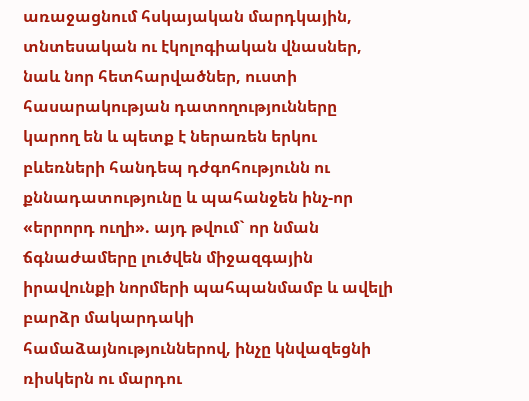առաջացնում հսկայական մարդկային, տնտեսական ու էկոլոգիական վնասներ, նաև նոր հետհարվածներ, ուստի հասարակության դատողությունները կարող են և պետք է ներառեն երկու բևեռների հանդեպ դժգոհությունն ու քննադատությունը և պահանջեն ինչ-որ «երրորդ ուղի». այդ թվում` որ նման ճգնաժամերը լուծվեն միջազգային իրավունքի նորմերի պահպանմամբ և ավելի բարձր մակարդակի համաձայնություններով, ինչը կնվազեցնի ռիսկերն ու մարդու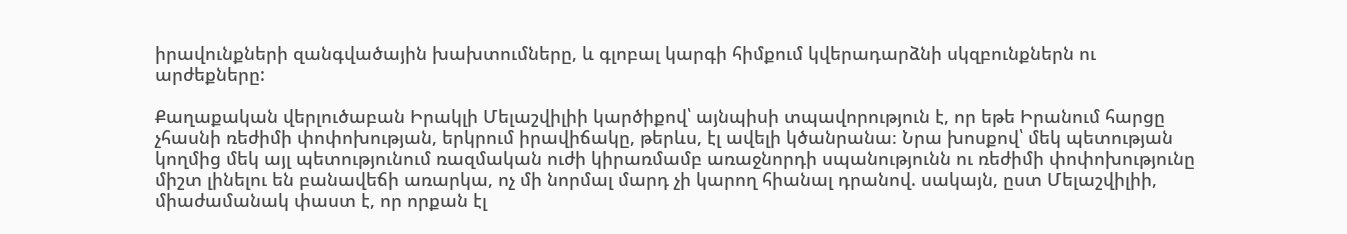իրավունքների զանգվածային խախտումները, և գլոբալ կարգի հիմքում կվերադարձնի սկզբունքներն ու արժեքները:

Քաղաքական վերլուծաբան Իրակլի Մելաշվիլիի կարծիքով՝ այնպիսի տպավորություն է, որ եթե Իրանում հարցը չհասնի ռեժիմի փոփոխության, երկրում իրավիճակը, թերևս, էլ ավելի կծանրանա։ Նրա խոսքով՝ մեկ պետության կողմից մեկ այլ պետությունում ռազմական ուժի կիրառմամբ առաջնորդի սպանությունն ու ռեժիմի փոփոխությունը միշտ լինելու են բանավեճի առարկա, ոչ մի նորմալ մարդ չի կարող հիանալ դրանով. սակայն, ըստ Մելաշվիլիի, միաժամանակ փաստ է, որ որքան էլ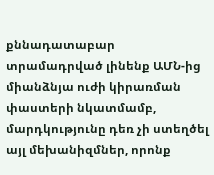քննադատաբար տրամադրված լինենք ԱՄՆ-ից միանձնյա ուժի կիրառման փաստերի նկատմամբ, մարդկությունը դեռ չի ստեղծել այլ մեխանիզմներ, որոնք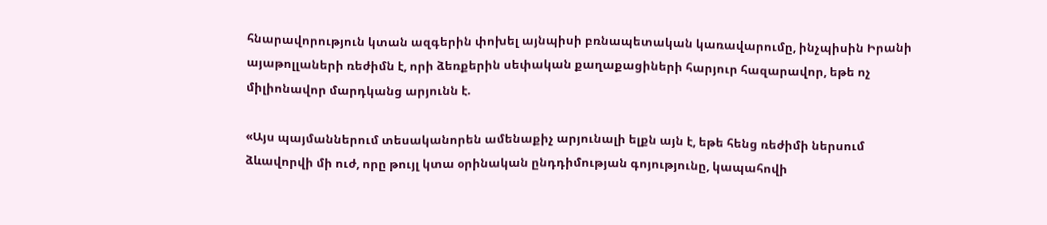հնարավորություն կտան ազգերին փոխել այնպիսի բռնապետական կառավարումը, ինչպիսին Իրանի այաթոլլաների ռեժիմն է, որի ձեռքերին սեփական քաղաքացիների հարյուր հազարավոր, եթե ոչ միլիոնավոր մարդկանց արյունն է.

«Այս պայմաններում տեսականորեն ամենաքիչ արյունալի ելքն այն է, եթե հենց ռեժիմի ներսում ձևավորվի մի ուժ, որը թույլ կտա օրինական ընդդիմության գոյությունը, կապահովի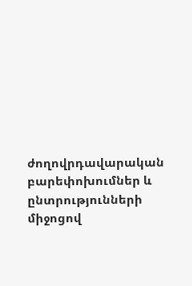ժողովրդավարական բարեփոխումներ և ընտրությունների միջոցով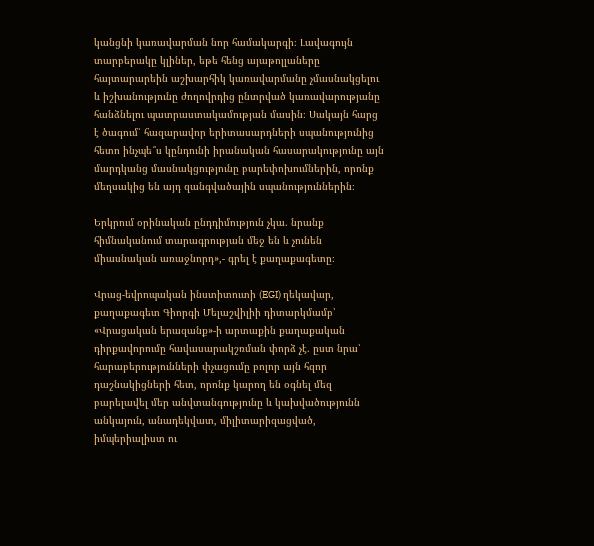կանցնի կառավարման նոր համակարգի։ Լավագույն տարբերակը կլիներ, եթե հենց այաթոլլաները հայտարարեին աշխարհիկ կառավարմանը չմասնակցելու և իշխանությունը ժողովրդից ընտրված կառավարությանը հանձնելու պատրաստակամության մասին։ Սակայն հարց է ծագում՝ հազարավոր երիտասարդների սպանությունից հետո ինչպե՞ս կընդունի իրանական հասարակությունը այն մարդկանց մասնակցությունը բարեփոխումներին, որոնք մեղսակից են այդ զանգվածային սպանություններին։

Երկրում օրինական ընդդիմություն չկա. նրանք հիմնականում տարագրության մեջ են և չունեն միասնական առաջնորդ»,- գրել է քաղաքագետը։

Վրաց-եվրոպական ինստիտուտի (EGI) ղեկավար, քաղաքագետ Գիորգի Մելաշվիլիի դիտարկմամբ՝ «Վրացական երազանք»-ի արտաքին քաղաքական դիրքավորումը հավասարակշռման փորձ չէ. ըստ նրա՝ հարաբերությունների փչացումը բոլոր այն հզոր դաշնակիցների հետ, որոնք կարող են օգնել մեզ բարելավել մեր անվտանգությունը և կախվածությունն անկայուն, անադեկվատ, միլիտարիզացված, իմպերիալիստ ու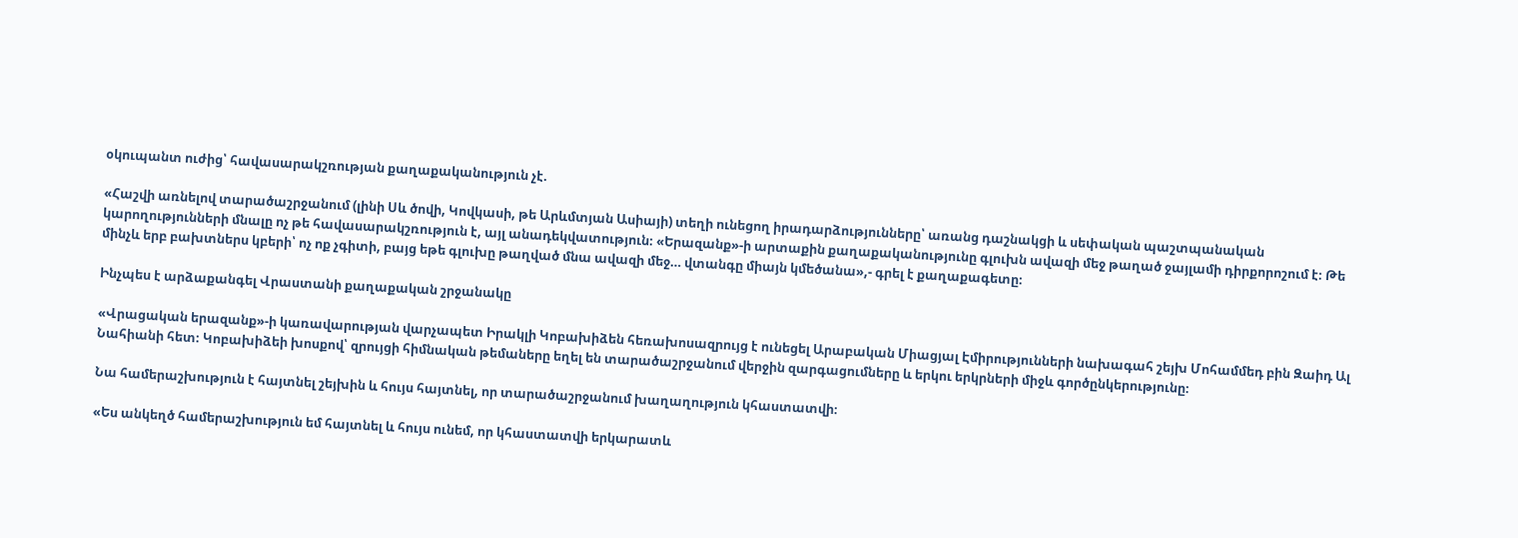օկուպանտ ուժից՝ հավասարակշռության քաղաքականություն չէ.

«Հաշվի առնելով տարածաշրջանում (լինի Սև ծովի, Կովկասի, թե Արևմտյան Ասիայի) տեղի ունեցող իրադարձությունները՝ առանց դաշնակցի և սեփական պաշտպանական կարողությունների մնալը ոչ թե հավասարակշռություն է, այլ անադեկվատություն։ «Երազանք»-ի արտաքին քաղաքականությունը գլուխն ավազի մեջ թաղած ջայլամի դիրքորոշում է։ Թե մինչև երբ բախտներս կբերի՝ ոչ ոք չգիտի, բայց եթե գլուխը թաղված մնա ավազի մեջ… վտանգը միայն կմեծանա»,- գրել է քաղաքագետը։

Ինչպես է արձաքանգել Վրաստանի քաղաքական շրջանակը

«Վրացական երազանք»-ի կառավարության վարչապետ Իրակլի Կոբախիձեն հեռախոսազրույց է ունեցել Արաբական Միացյալ Էմիրությունների նախագահ շեյխ Մոհամմեդ բին Զաիդ Ալ Նահիանի հետ։ Կոբախիձեի խոսքով՝ զրույցի հիմնական թեմաները եղել են տարածաշրջանում վերջին զարգացումները և երկու երկրների միջև գործընկերությունը։

Նա համերաշխություն է հայտնել շեյխին և հույս հայտնել, որ տարածաշրջանում խաղաղություն կհաստատվի։

«Ես անկեղծ համերաշխություն եմ հայտնել և հույս ունեմ, որ կհաստատվի երկարատև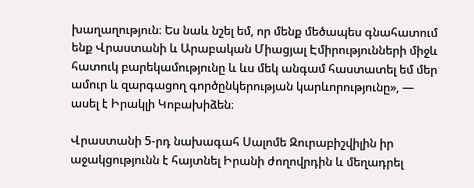խաղաղություն։ Ես նաև նշել եմ, որ մենք մեծապես գնահատում ենք Վրաստանի և Արաբական Միացյալ Էմիրությունների միջև հատուկ բարեկամությունը և ևս մեկ անգամ հաստատել եմ մեր ամուր և զարգացող գործընկերության կարևորությունը», — ասել է Իրակլի Կոբախիձեն։

Վրաստանի 5-րդ նախագահ Սալոմե Զուրաբիշվիլին իր աջակցությունն է հայտնել Իրանի ժողովրդին և մեղադրել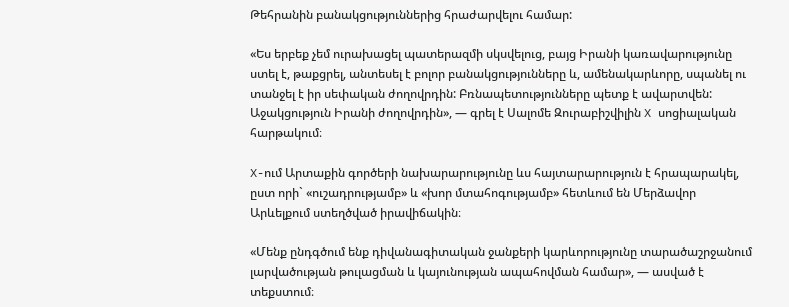Թեհրանին բանակցություններից հրաժարվելու համար:

«Ես երբեք չեմ ուրախացել պատերազմի սկսվելուց, բայց Իրանի կառավարությունը ստել է, թաքցրել, անտեսել է բոլոր բանակցությունները և, ամենակարևորը, սպանել ու տանջել է իր սեփական ժողովրդին: Բռնապետությունները պետք է ավարտվեն: Աջակցություն Իրանի ժողովրդին», — գրել է Սալոմե Զուրաբիշվիլին X սոցիալական հարթակում։

X-ում Արտաքին գործերի նախարարությունը ևս հայտարարություն է հրապարակել, ըստ որի` «ուշադրությամբ» և «խոր մտահոգությամբ» հետևում են Մերձավոր Արևելքում ստեղծված իրավիճակին։

«Մենք ընդգծում ենք դիվանագիտական ջանքերի կարևորությունը տարածաշրջանում լարվածության թուլացման և կայունության ապահովման համար», — ասված է տեքստում։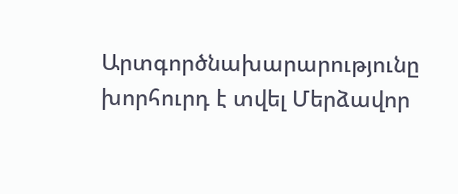Արտգործնախարարությունը խորհուրդ է տվել Մերձավոր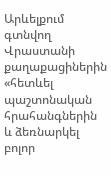Արևելքում գտնվող Վրաստանի քաղաքացիներին «հետևել պաշտոնական հրահանգներին և ձեռնարկել բոլոր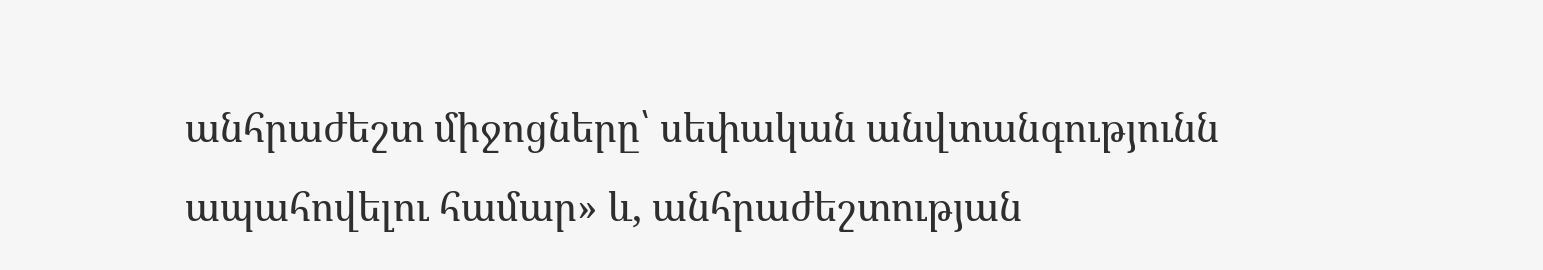անհրաժեշտ միջոցները՝ սեփական անվտանգությունն ապահովելու համար» և, անհրաժեշտության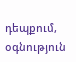դեպքում, օգնություն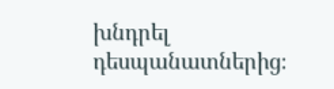խնդրել դեսպանատներից։